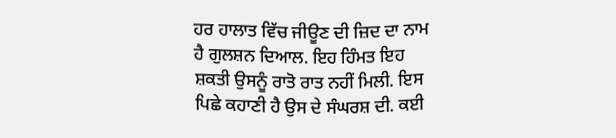ਹਰ ਹਾਲਾਤ ਵਿੱਚ ਜੀਊਣ ਦੀ ਜ਼ਿਦ ਦਾ ਨਾਮ ਹੈ ਗੁਲਸ਼ਨ ਦਿਆਲ. ਇਹ ਹਿੰਮਤ ਇਹ ਸ਼ਕਤੀ ਉਸਨੂੰ ਰਾਤੋ ਰਾਤ ਨਹੀਂ ਮਿਲੀ. ਇਸ ਪਿਛੇ ਕਹਾਣੀ ਹੈ ਉਸ ਦੇ ਸੰਘਰਸ਼ ਦੀ. ਕਈ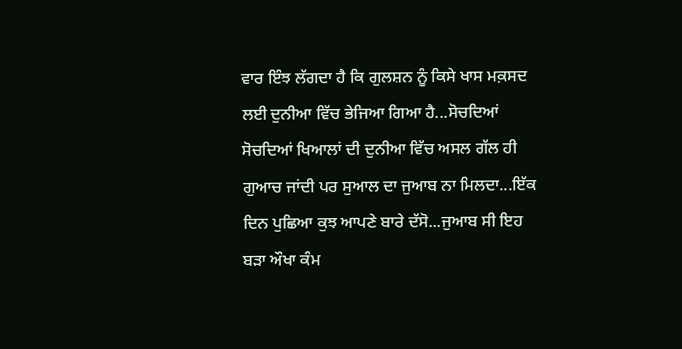ਵਾਰ ਇੰਝ ਲੱਗਦਾ ਹੈ ਕਿ ਗੁਲਸ਼ਨ ਨੂੰ ਕਿਸੇ ਖਾਸ ਮਕ਼ਸਦ ਲਈ ਦੁਨੀਆ ਵਿੱਚ ਭੇਜਿਆ ਗਿਆ ਹੈ...ਸੋਚਦਿਆਂ ਸੋਚਦਿਆਂ ਖਿਆਲਾਂ ਦੀ ਦੁਨੀਆ ਵਿੱਚ ਅਸਲ ਗੱਲ ਹੀ ਗੁਆਚ ਜਾਂਦੀ ਪਰ ਸੁਆਲ ਦਾ ਜੁਆਬ ਨਾ ਮਿਲਦਾ...ਇੱਕ ਦਿਨ ਪੁਛਿਆ ਕੁਝ ਆਪਣੇ ਬਾਰੇ ਦੱਸੋ...ਜੁਆਬ ਸੀ ਇਹ ਬੜਾ ਔਖਾ ਕੰਮ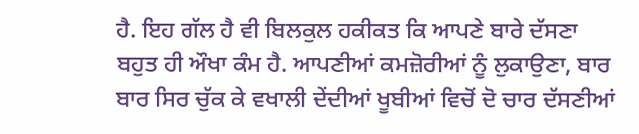ਹੈ. ਇਹ ਗੱਲ ਹੈ ਵੀ ਬਿਲਕੁਲ ਹਕੀਕਤ ਕਿ ਆਪਣੇ ਬਾਰੇ ਦੱਸਣਾ ਬਹੁਤ ਹੀ ਔਖਾ ਕੰਮ ਹੈ. ਆਪਣੀਆਂ ਕਮਜ਼ੋਰੀਆਂ ਨੂੰ ਲੁਕਾਉਣਾ, ਬਾਰ ਬਾਰ ਸਿਰ ਚੁੱਕ ਕੇ ਵਖਾਲੀ ਦੇਂਦੀਆਂ ਖੂਬੀਆਂ ਵਿਚੋਂ ਦੋ ਚਾਰ ਦੱਸਣੀਆਂ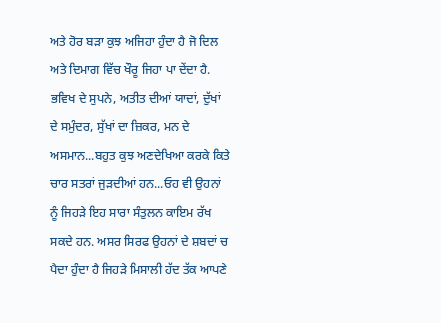ਅਤੇ ਹੋਰ ਬੜਾ ਕੁਝ ਅਜਿਹਾ ਹੁੰਦਾ ਹੈ ਜੋ ਦਿਲ ਅਤੇ ਦਿਮਾਗ ਵਿੱਚ ਖੌਰੂ ਜਿਹਾ ਪਾ ਦੇਂਦਾ ਹੈ. ਭਵਿਖ ਦੇ ਸੁਪਨੇ, ਅਤੀਤ ਦੀਆਂ ਯਾਦਾਂ, ਦੁੱਖਾਂ ਦੇ ਸਮੁੰਦਰ, ਸੁੱਖਾਂ ਦਾ ਜ਼ਿਕਰ, ਮਨ ਦੇ ਅਸਮਾਨ...ਬਹੁਤ ਕੁਝ ਅਣਦੇਖਿਆ ਕਰਕੇ ਕਿਤੇ ਚਾਰ ਸਤਰਾਂ ਜੁੜਦੀਆਂ ਹਨ...ਓਹ ਵੀ ਉਹਨਾਂ ਨੂੰ ਜਿਹੜੇ ਇਹ ਸਾਰਾ ਸੰਤੁਲਨ ਕਾਇਮ ਰੱਖ ਸਕਦੇ ਹਨ. ਅਸਰ ਸਿਰਫ ਉਹਨਾਂ ਦੇ ਸ਼ਬਦਾਂ ਚ ਪੈਦਾ ਹੁੰਦਾ ਹੈ ਜਿਹੜੇ ਮਿਸਾਲੀ ਹੱਦ ਤੱਕ ਆਪਣੇ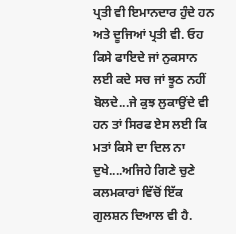ਪ੍ਰਤੀ ਵੀ ਇਮਾਨਦਾਰ ਹੁੰਦੇ ਹਨ ਅਤੇ ਦੂਜਿਆਂ ਪ੍ਰਤੀ ਵੀ. ਓਹ ਕਿਸੇ ਫਾਇਦੇ ਜਾਂ ਨੁਕਸਾਨ ਲਈ ਕਦੇ ਸਚ ਜਾਂ ਝੂਠ ਨਹੀਂ ਬੋਲਦੇ...ਜੇ ਕੁਝ ਲੁਕਾਉਂਦੇ ਵੀ ਹਨ ਤਾਂ ਸਿਰਫ ਏਸ ਲਈ ਕਿ ਮਤਾਂ ਕਿਸੇ ਦਾ ਦਿਲ ਨਾ ਦੁਖੇ....ਅਜਿਹੇ ਗਿਣੇ ਚੁਣੇ ਕਲਮਕਾਰਾਂ ਵਿੱਚੋਂ ਇੱਕ ਗੁਲਸ਼ਨ ਦਿਆਲ ਵੀ ਹੈ.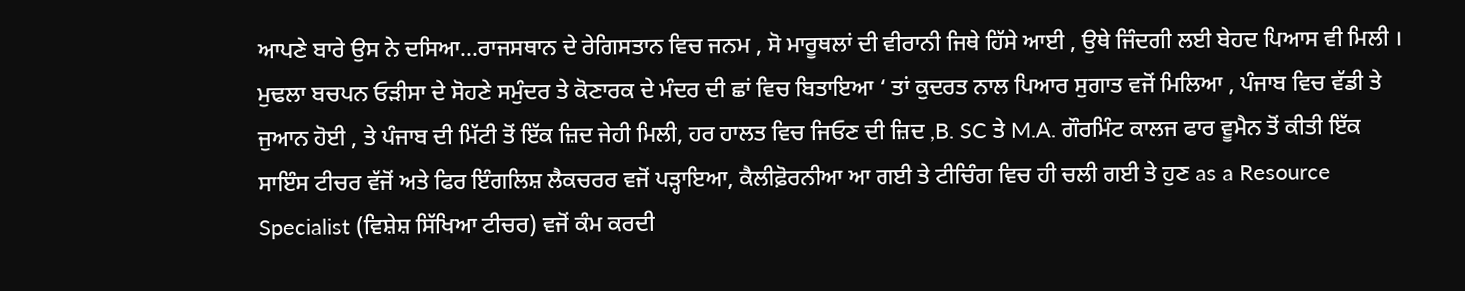ਆਪਣੇ ਬਾਰੇ ਉਸ ਨੇ ਦਸਿਆ...ਰਾਜਸਥਾਨ ਦੇ ਰੇਗਿਸਤਾਨ ਵਿਚ ਜਨਮ , ਸੋ ਮਾਰੂਥਲਾਂ ਦੀ ਵੀਰਾਨੀ ਜਿਥੇ ਹਿੱਸੇ ਆਈ , ਉਥੇ ਜਿੰਦਗੀ ਲਈ ਬੇਹਦ ਪਿਆਸ ਵੀ ਮਿਲੀ । ਮੁਢਲਾ ਬਚਪਨ ਓੜੀਸਾ ਦੇ ਸੋਹਣੇ ਸਮੁੰਦਰ ਤੇ ਕੋਣਾਰਕ ਦੇ ਮੰਦਰ ਦੀ ਛਾਂ ਵਿਚ ਬਿਤਾਇਆ ‘ ਤਾਂ ਕੁਦਰਤ ਨਾਲ ਪਿਆਰ ਸੁਗਾਤ ਵਜੋਂ ਮਿਲਿਆ , ਪੰਜਾਬ ਵਿਚ ਵੱਡੀ ਤੇ ਜੁਆਨ ਹੋਈ , ਤੇ ਪੰਜਾਬ ਦੀ ਮਿੱਟੀ ਤੋਂ ਇੱਕ ਜ਼ਿਦ ਜੇਹੀ ਮਿਲੀ, ਹਰ ਹਾਲਤ ਵਿਚ ਜਿਓਣ ਦੀ ਜ਼ਿਦ ,B. SC ਤੇ M.A. ਗੌਰਮਿੰਟ ਕਾਲਜ ਫਾਰ ਵੂਮੈਨ ਤੋਂ ਕੀਤੀ ਇੱਕ ਸਾਇੰਸ ਟੀਚਰ ਵੱਜੋਂ ਅਤੇ ਫਿਰ ਇੰਗਲਿਸ਼ ਲੈਕਚਰਰ ਵਜੋਂ ਪੜ੍ਹਾਇਆ, ਕੈਲੀਫ਼ੋਰਨੀਆ ਆ ਗਈ ਤੇ ਟੀਚਿੰਗ ਵਿਚ ਹੀ ਚਲੀ ਗਈ ਤੇ ਹੁਣ as a Resource Specialist (ਵਿਸ਼ੇਸ਼ ਸਿੱਖਿਆ ਟੀਚਰ) ਵਜੋਂ ਕੰਮ ਕਰਦੀ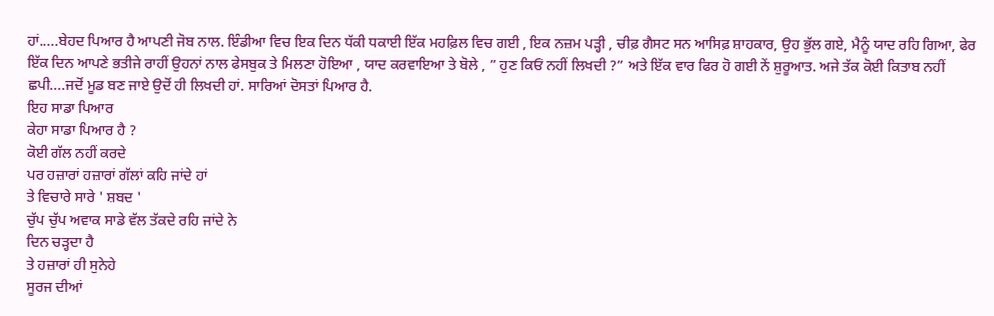ਹਾਂ.....ਬੇਹਦ ਪਿਆਰ ਹੈ ਆਪਣੀ ਜੋਬ ਨਾਲ. ਇੰਡੀਆ ਵਿਚ ਇਕ ਦਿਨ ਧੱਕੀ ਧਕਾਈ ਇੱਕ ਮਹਫ਼ਿਲ ਵਿਚ ਗਈ , ਇਕ ਨਜ਼ਮ ਪੜ੍ਹੀ , ਚੀਫ਼ ਗੈਸਟ ਸਨ ਆਸਿਫ਼ ਸ਼ਾਹਕਾਰ, ਉਹ ਭੁੱਲ ਗਏ, ਮੈਨੂੰ ਯਾਦ ਰਹਿ ਗਿਆ, ਫੇਰ ਇੱਕ ਦਿਨ ਆਪਣੇ ਭਤੀਜੇ ਰਾਹੀਂ ਉਹਨਾਂ ਨਾਲ ਫੇਸਬੁਕ ਤੇ ਮਿਲਣਾ ਹੋਇਆ , ਯਾਦ ਕਰਵਾਇਆ ਤੇ ਬੋਲੇ , ” ਹੁਣ ਕਿਓਂ ਨਹੀਂ ਲਿਖਦੀ ?” ਅਤੇ ਇੱਕ ਵਾਰ ਫਿਰ ਹੋ ਗਈ ਨੇਂ ਸ਼ੁਰੂਆਤ. ਅਜੇ ਤੱਕ ਕੋਈ ਕਿਤਾਬ ਨਹੀਂ ਛਪੀ....ਜਦੋਂ ਮੂਡ ਬਣ ਜਾਏ ਉਦੋਂ ਹੀ ਲਿਖਦੀ ਹਾਂ. ਸਾਰਿਆਂ ਦੋਸਤਾਂ ਪਿਆਰ ਹੈ.
ਇਹ ਸਾਡਾ ਪਿਆਰ
ਕੇਹਾ ਸਾਡਾ ਪਿਆਰ ਹੈ ?
ਕੋਈ ਗੱਲ ਨਹੀਂ ਕਰਦੇ
ਪਰ ਹਜ਼ਾਰਾਂ ਹਜ਼ਾਰਾਂ ਗੱਲਾਂ ਕਹਿ ਜਾਂਦੇ ਹਾਂ
ਤੇ ਵਿਚਾਰੇ ਸਾਰੇ ' ਸ਼ਬਦ '
ਚੁੱਪ ਚੁੱਪ ਅਵਾਕ ਸਾਡੇ ਵੱਲ ਤੱਕਦੇ ਰਹਿ ਜਾਂਦੇ ਨੇ
ਦਿਨ ਚੜ੍ਹਦਾ ਹੈ
ਤੇ ਹਜ਼ਾਰਾਂ ਹੀ ਸੁਨੇਹੇ
ਸੂਰਜ ਦੀਆਂ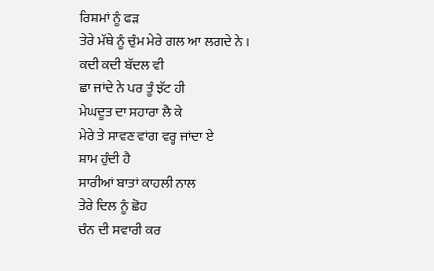ਰਿਸ਼ਮਾਂ ਨੂੰ ਫੜ
ਤੇਰੇ ਮੱਥੇ ਨੂੰ ਚੁੰਮ ਮੇਰੇ ਗਲ ਆ ਲਗਦੇ ਨੇ ।
ਕਦੀ ਕਦੀ ਬੱਦਲ ਵੀ
ਛਾ ਜਾਂਦੇ ਨੇ ਪਰ ਤੂੰ ਝੱਟ ਹੀ
ਮੇਘਦੂਤ ਦਾ ਸਹਾਰਾ ਲੈ ਕੇ
ਮੇਰੇ ਤੇ ਸਾਵਣ ਵਾਂਗ ਵਰ੍ਹ ਜਾਂਦਾ ਏ
ਸ਼ਾਮ ਹੁੰਦੀ ਹੈ
ਸਾਰੀਆਂ ਬਾਤਾਂ ਕਾਹਲੀ ਨਾਲ
ਤੇਰੇ ਦਿਲ ਨੂੰ ਛੋਹ
ਚੰਨ ਦੀ ਸਵਾਰੀ ਕਰ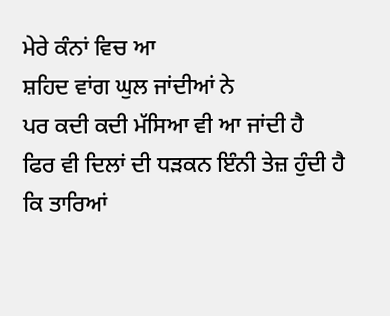ਮੇਰੇ ਕੰਨਾਂ ਵਿਚ ਆ
ਸ਼ਹਿਦ ਵਾਂਗ ਘੁਲ ਜਾਂਦੀਆਂ ਨੇ
ਪਰ ਕਦੀ ਕਦੀ ਮੱਸਿਆ ਵੀ ਆ ਜਾਂਦੀ ਹੈ
ਫਿਰ ਵੀ ਦਿਲਾਂ ਦੀ ਧੜਕਨ ਇੰਨੀ ਤੇਜ਼ ਹੁੰਦੀ ਹੈ
ਕਿ ਤਾਰਿਆਂ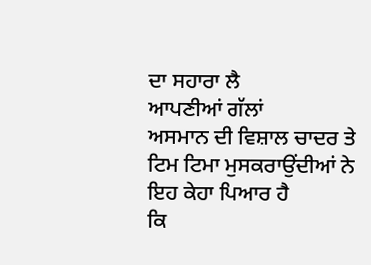ਦਾ ਸਹਾਰਾ ਲੈ
ਆਪਣੀਆਂ ਗੱਲਾਂ
ਅਸਮਾਨ ਦੀ ਵਿਸ਼ਾਲ ਚਾਦਰ ਤੇ
ਟਿਮ ਟਿਮਾ ਮੁਸਕਰਾਉਂਦੀਆਂ ਨੇ
ਇਹ ਕੇਹਾ ਪਿਆਰ ਹੈ
ਕਿ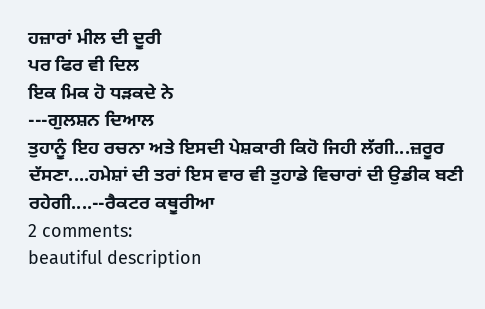ਹਜ਼ਾਰਾਂ ਮੀਲ ਦੀ ਦੂਰੀ
ਪਰ ਫਿਰ ਵੀ ਦਿਲ
ਇਕ ਮਿਕ ਹੋ ਧੜਕਦੇ ਨੇ
---ਗੁਲਸ਼ਨ ਦਿਆਲ
ਤੁਹਾਨੂੰ ਇਹ ਰਚਨਾ ਅਤੇ ਇਸਦੀ ਪੇਸ਼ਕਾਰੀ ਕਿਹੋ ਜਿਹੀ ਲੱਗੀ...ਜ਼ਰੂਰ ਦੱਸਣਾ....ਹਮੇਸ਼ਾਂ ਦੀ ਤਰਾਂ ਇਸ ਵਾਰ ਵੀ ਤੁਹਾਡੇ ਵਿਚਾਰਾਂ ਦੀ ਉਡੀਕ ਬਣੀ ਰਹੇਗੀ....--ਰੈਕਟਰ ਕਥੂਰੀਆ
2 comments:
beautiful description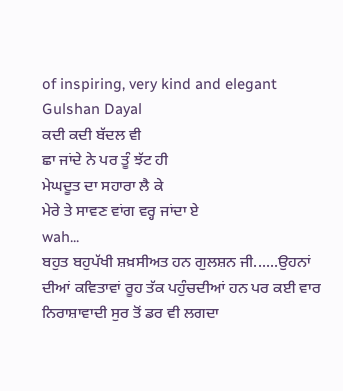of inspiring, very kind and elegant Gulshan Dayal
ਕਦੀ ਕਦੀ ਬੱਦਲ ਵੀ
ਛਾ ਜਾਂਦੇ ਨੇ ਪਰ ਤੂੰ ਝੱਟ ਹੀ
ਮੇਘਦੂਤ ਦਾ ਸਹਾਰਾ ਲੈ ਕੇ
ਮੇਰੇ ਤੇ ਸਾਵਣ ਵਾਂਗ ਵਰ੍ਹ ਜਾਂਦਾ ਏ
wah...
ਬਹੁਤ ਬਹੁਪੱਖੀ ਸ਼ਖ਼ਸੀਅਤ ਹਨ ਗੁਲਸ਼ਨ ਜੀ......ਉਹਨਾਂ ਦੀਆਂ ਕਵਿਤਾਵਾਂ ਰੂਹ ਤੱਕ ਪਹੁੰਚਦੀਆਂ ਹਨ ਪਰ ਕਈ ਵਾਰ ਨਿਰਾਸ਼ਾਵਾਦੀ ਸੁਰ ਤੋਂ ਡਰ ਵੀ ਲਗਦਾ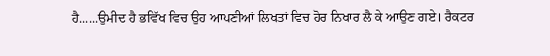ਹੈ......ਉਮੀਦ ਹੈ ਭਵਿੱਖ ਵਿਚ ਉਹ ਆਪਣੀਆਂ ਲਿਖਤਾਂ ਵਿਚ ਹੋਰ ਨਿਖਾਰ ਲੈ ਕੇ ਆਉਣ ਗਏ। ਰੈਕਟਰ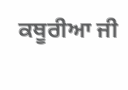ਕਥੂਰੀਆ ਜੀ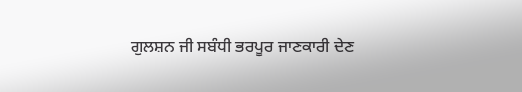ਗੁਲਸ਼ਨ ਜੀ ਸਬੰਧੀ ਭਰਪੂਰ ਜਾਣਕਾਰੀ ਦੇਣ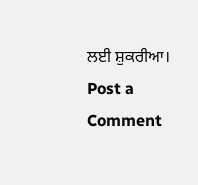ਲਈ ਸ਼ੁਕਰੀਆ।
Post a Comment